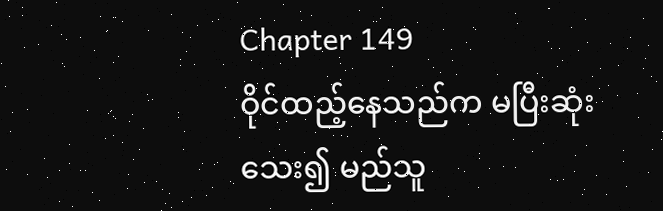Chapter 149
ဝိုင်ထည့်နေသည်က မပြီးဆုံးသေး၍ မည်သူ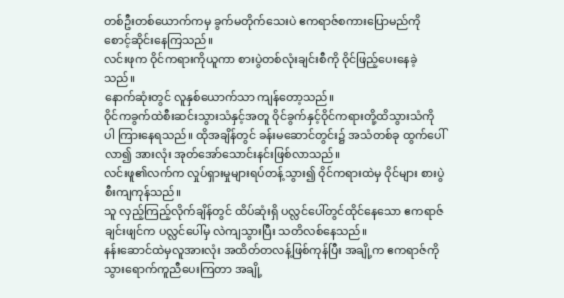တစ်ဦးတစ်ယောက်ကမှ ခွက်မတိုက်သေးပဲ ဧကရာဇ်စကားပြောမည်ကို စောင့်ဆိုင်းနေကြသည်။
လင်းဖုက ဝိုင်ကရားကိုယူကာ စားပွဲတစ်လုံးချင်းစီကို ဝိုင်ဖြည့်ပေးနေခဲ့သည်။
နောက်ဆုံးတွင် လူနှစ်ယောက်သာ ကျန်တော့သည်။
ဝိုင်ကခွက်ထဲစီးဆင်းသွားသံနှင့်အတူ ဝိုင်ခွက်နှင့်ဝိုင်ကရားတို့ထိသွားသံကိုပါ ကြားနေရသည်။ ထိုအချိန်တွင် ခန်းမဆောင်တွင်း၌ အသံတစ်ခု ထွက်ပေါ်လာ၍ အားလုံး အုတ်အော်သောင်းနင်းဖြစ်လာသည်။
လင်းဖူ၏လက်က လှုပ်ရှားမှုများရပ်တန့်သွား၍ ဝိုင်ကရားထဲမှ ဝိုင်များ စားပွဲစီးကျကုန်သည်။
သူ လှည့်ကြည့်လိုက်ချိန်တွင် ထိပ်ဆုံးရှိ ပလ္လင်ပေါ်တွင်ထိုင်နေသော ဧကရာဇ်ချင်းဖျင်က ပလ္လင်ပေါ်မှ လဲကျသွားပြီး သတိလစ်နေသည်။
နန်းဆောင်ထဲမှလူအားလုံး အထိတ်တလန့်ဖြစ်ကုန်ပြီး အချို့က ဧကရာဇ်ကို သွားရောက်ကူညီပေးကြတာ အချို့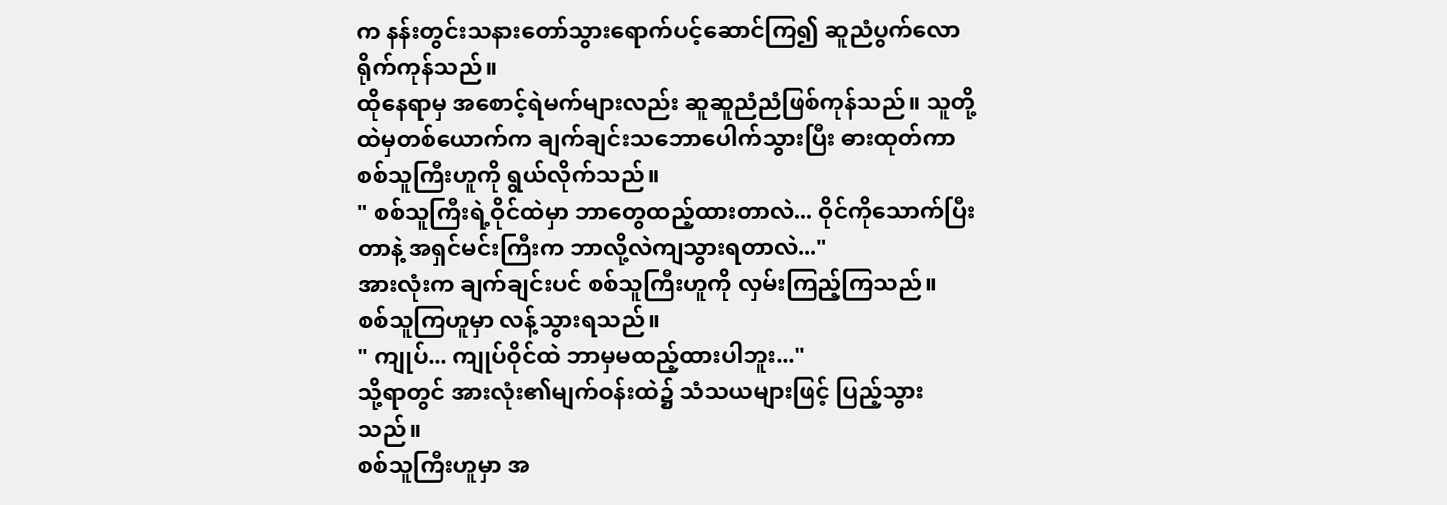က နန်းတွင်းသနားတော်သွားရောက်ပင့်ဆောင်ကြ၍ ဆူညံပွက်လောရိုက်ကုန်သည်။
ထိုနေရာမှ အစောင့်ရဲမက်များလည်း ဆူဆူညံညံဖြစ်ကုန်သည်။ သူတို့ထဲမှတစ်ယောက်က ချက်ချင်းသဘောပေါက်သွားပြီး ဓားထုတ်ကာ စစ်သူကြီးဟူကို ရွယ်လိုက်သည်။
" စစ်သူကြီးရဲ့ဝိုင်ထဲမှာ ဘာတွေထည့်ထားတာလဲ... ဝိုင်ကိုသောက်ပြီးတာနဲ့ အရှင်မင်းကြီးက ဘာလို့လဲကျသွားရတာလဲ..."
အားလုံးက ချက်ချင်းပင် စစ်သူကြီးဟူကို လှမ်းကြည့်ကြသည်။
စစ်သူကြဟူမှာ လန့်သွားရသည်။
" ကျုပ်... ကျုပ်ဝိုင်ထဲ ဘာမှမထည့်ထားပါဘူး..."
သို့ရာတွင် အားလုံး၏မျက်ဝန်းထဲ၌ သံသယများဖြင့် ပြည့်သွားသည်။
စစ်သူကြီးဟူမှာ အ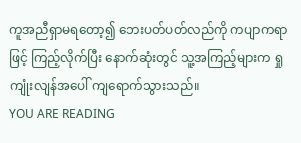ကူအညီရှာမရတော့၍ ဘေးပတ်ပတ်လည်ကို ကပျာကရာဖြင့် ကြည့်လိုက်ပြီး နောက်ဆုံးတွင် သူ့အကြည့်များက ရှုကျုံးလျန်အပေါ် ကျရောက်သွားသည်။
YOU ARE READING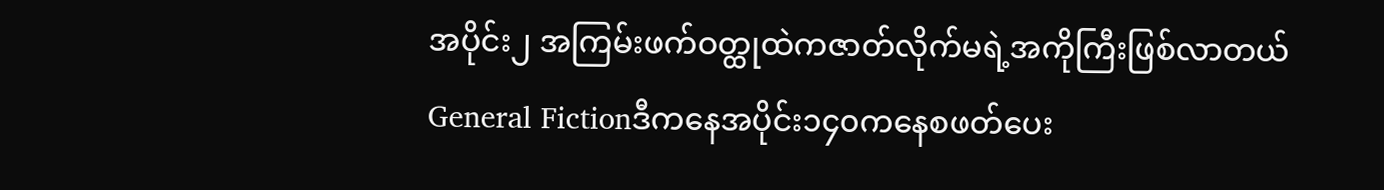အပိုင်း၂ အကြမ်းဖက်ဝတ္ထုထဲကဇာတ်လိုက်မရဲ့အကိုကြီးဖြစ်လာတယ်
General Fictionဒီကနေအပိုင်း၁၄၀ကနေစဖတ်ပေး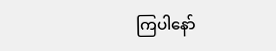ကြပါနော်